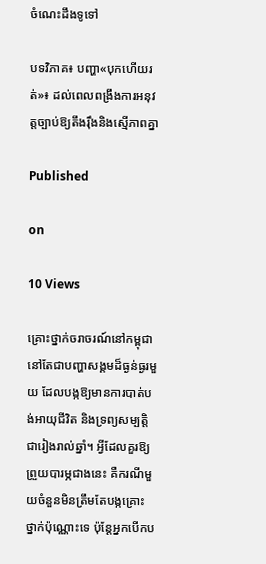ចំណេះដឹងទូទៅ

បទវិភាគ៖ បញ្ហា«បុកហើយរត់»៖ ដល់ពេលពង្រឹងការអនុវត្តច្បាប់ឱ្យតឹងរ៉ឹងនិងស្មើភាពគ្នា

Published

on

10 Views

គ្រោះថ្នាក់ចរាចរណ៍នៅកម្ពុជានៅតែជាបញ្ហាសង្គមដ៏ធ្ងន់ធ្ងរមួយ ដែលបង្កឱ្យមានការបាត់បង់អាយុជីវិត និងទ្រព្យសម្បត្តិជារៀងរាល់ឆ្នាំ។ អ្វីដែលគួរឱ្យព្រួយបារម្ភជាងនេះ គឺករណីមួយចំនួនមិនត្រឹមតែបង្កគ្រោះថ្នាក់ប៉ុណ្ណោះទេ ប៉ុន្តែអ្នកបើកប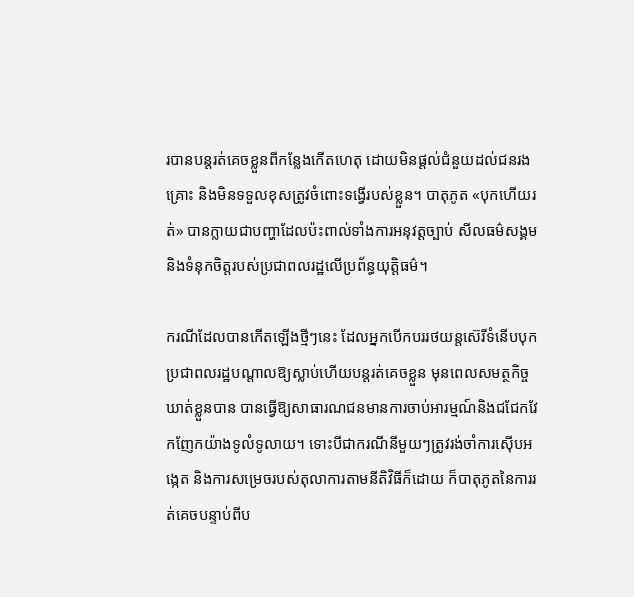របានបន្តរត់គេចខ្លួនពីកន្លែងកើតហេតុ ដោយមិនផ្តល់ជំនួយដល់ជនរងគ្រោះ និងមិនទទួលខុសត្រូវចំពោះទង្វើរបស់ខ្លួន។ បាតុភូត «បុកហើយរត់» បានក្លាយជាបញ្ហាដែលប៉ះពាល់ទាំងការអនុវត្តច្បាប់ សីលធម៌សង្គម និងទំនុកចិត្តរបស់ប្រជាពលរដ្ឋលើប្រព័ន្ធយុត្តិធម៌។

ករណីដែលបានកើតឡើងថ្មីៗនេះ ដែលអ្នកបើកបររថយន្តស៊េរីទំនើបបុកប្រជាពលរដ្ឋបណ្តាលឱ្យស្លាប់ហើយបន្តរត់គេចខ្លួន មុនពេលសមត្ថកិច្ចឃាត់ខ្លួនបាន បានធ្វើឱ្យសាធារណជនមានការចាប់អារម្មណ៍និងជជែកវែកញែកយ៉ាងទូលំទូលាយ។ ទោះបីជាករណីនីមួយៗត្រូវរង់ចាំការស៊ើបអង្កេត និងការសម្រេចរបស់តុលាការតាមនីតិវិធីក៏ដោយ ក៏បាតុភូតនៃការរត់គេចបន្ទាប់ពីប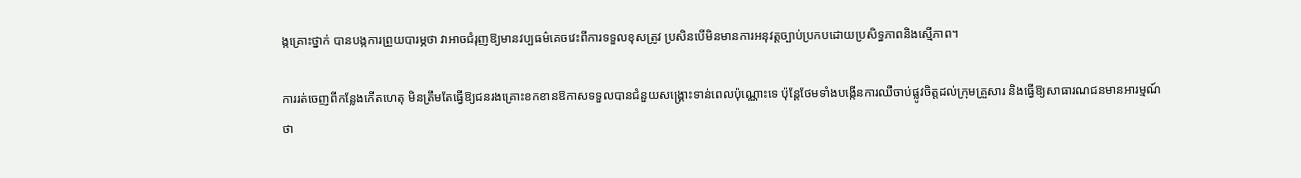ង្កគ្រោះថ្នាក់ បានបង្កការព្រួយបារម្ភថា វាអាចជំរុញឱ្យមានវប្បធម៌គេចវេះពីការទទួលខុសត្រូវ ប្រសិនបើមិនមានការអនុវត្តច្បាប់ប្រកបដោយប្រសិទ្ធភាពនិងស្មើភាព។

ការរត់ចេញពីកន្លែងកើតហេតុ មិនត្រឹមតែធ្វើឱ្យជនរងគ្រោះខកខានឱកាសទទួលបានជំនួយសង្គ្រោះទាន់ពេលប៉ុណ្ណោះទេ ប៉ុន្តែថែមទាំងបង្កើនការឈឺចាប់ផ្លូវចិត្តដល់ក្រុមគ្រួសារ និងធ្វើឱ្យសាធារណជនមានអារម្មណ៍ថា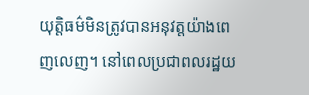យុត្តិធម៌មិនត្រូវបានអនុវត្តយ៉ាងពេញលេញ។ នៅពេលប្រជាពលរដ្ឋយ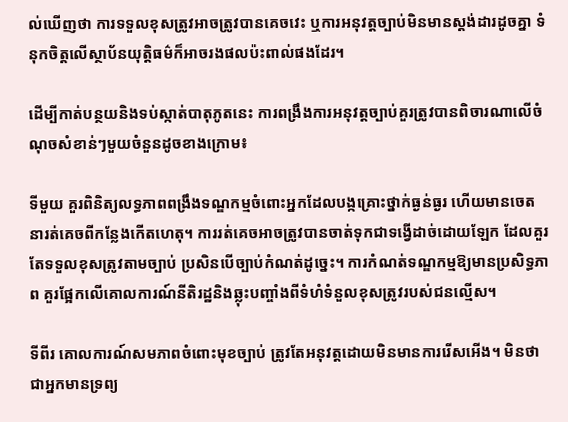ល់ឃើញថា ការទទួលខុសត្រូវអាចត្រូវបានគេចវេះ ឬការអនុវត្តច្បាប់មិនមានស្តង់ដារដូចគ្នា ទំនុកចិត្តលើស្ថាប័នយុត្តិធម៌ក៏អាចរងផលប៉ះពាល់ផងដែរ។

ដើម្បីកាត់បន្ថយនិងទប់ស្កាត់បាតុភូតនេះ ការពង្រឹងការអនុវត្តច្បាប់គួរត្រូវបានពិចារណាលើចំណុចសំខាន់ៗមួយចំនួនដូចខាងក្រោម៖

ទីមួយ គួរពិនិត្យលទ្ធភាពពង្រឹងទណ្ឌកម្មចំពោះអ្នកដែលបង្កគ្រោះថ្នាក់ធ្ងន់ធ្ងរ ហើយមានចេតនារត់គេចពីកន្លែងកើតហេតុ។ ការរត់គេចអាចត្រូវបានចាត់ទុកជាទង្វើដាច់ដោយឡែក ដែលគួរតែទទួលខុសត្រូវតាមច្បាប់ ប្រសិនបើច្បាប់កំណត់ដូច្នេះ។ ការកំណត់ទណ្ឌកម្មឱ្យមានប្រសិទ្ធភាព គួរផ្អែកលើគោលការណ៍នីតិរដ្ឋនិងឆ្លុះបញ្ចាំងពីទំហំទំនួលខុសត្រូវរបស់ជនល្មើស។

ទីពីរ គោលការណ៍សមភាពចំពោះមុខច្បាប់ ត្រូវតែអនុវត្តដោយមិនមានការរើសអើង។ មិនថាជាអ្នកមានទ្រព្យ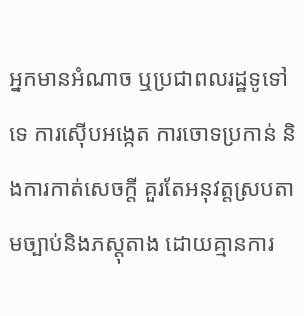អ្នកមានអំណាច ឬប្រជាពលរដ្ឋទូទៅទេ ការស៊ើបអង្កេត ការចោទប្រកាន់ និងការកាត់សេចក្តី គួរតែអនុវត្តស្របតាមច្បាប់និងភស្តុតាង ដោយគ្មានការ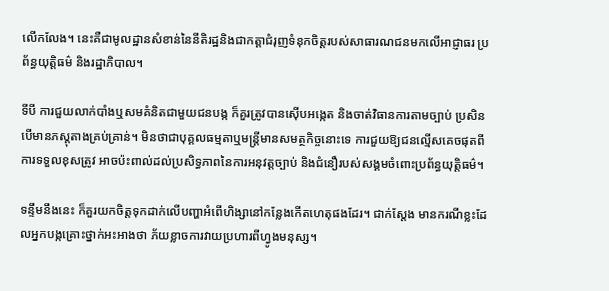លើកលែង។ នេះគឺជាមូលដ្ឋានសំខាន់នៃនីតិរដ្ឋនិងជាកត្តាជំរុញទំនុកចិត្តរបស់សាធារណជនមកលើអាជ្ញាធរ ប្រព័ន្ធយុត្តិធម៌ និងរដ្ឋាភិបាល។

ទីបី ការជួយលាក់បាំងឬសមគំនិតជាមួយជនបង្ក ក៏គួរត្រូវបានស៊ើបអង្កេត និងចាត់វិធានការតាមច្បាប់ ប្រសិនបើមានភស្តុតាងគ្រប់គ្រាន់។ មិនថាជាបុគ្គលធម្មតាឬមន្ត្រីមានសមត្ថកិច្ចនោះទេ ការជួយឱ្យជនល្មើសគេចផុតពីការទទួលខុសត្រូវ អាចប៉ះពាល់ដល់ប្រសិទ្ធភាពនៃការអនុវត្តច្បាប់ និងជំនឿរបស់សង្គមចំពោះប្រព័ន្ធយុត្តិធម៌។

ទន្ទឹមនឹងនេះ ក៏គួរយកចិត្តទុកដាក់លើបញ្ហាអំពើហិង្សានៅកន្លែងកើតហេតុផងដែរ។ ជាក់ស្តែង មានករណីខ្លះដែលអ្នកបង្កគ្រោះថ្នាក់អះអាងថា ភ័យខ្លាចការវាយប្រហារពីហ្វូងមនុស្ស។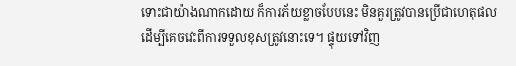ទោះជាយ៉ាងណាកដោយ ក៏ការភ័យខ្លាចបែបនេះ មិនគួរត្រូវបានប្រើជាហេតុផលដើម្បីគេចវេះពីការទទួលខុសត្រូវនោះទេ។ ផ្ទុយទៅវិញ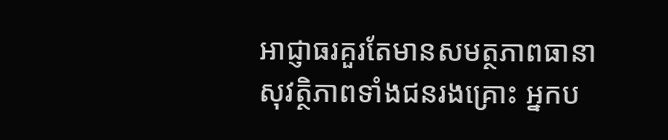អាជ្ញាធរគួរតែមានសមត្ថភាពធានាសុវត្ថិភាពទាំងជនរងគ្រោះ អ្នកប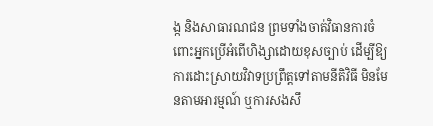ង្ក និងសាធារណជន ព្រមទាំងចាត់វិធានការចំពោះអ្នកប្រើអំពើហិង្សាដោយខុសច្បាប់ ដើម្បីឱ្យការដោះស្រាយវិវាទប្រព្រឹត្តទៅតាមនីតិវិធី មិនមែនតាមអារម្មណ៍ ឬការសងសឹ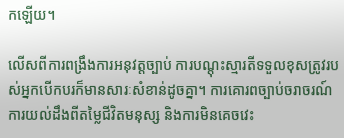កឡើយ។

លើសពីការពង្រឹងការអនុវត្តច្បាប់ ការបណ្តុះស្មារតីទទួលខុសត្រូវរបស់អ្នកបើកបរក៏មានសារៈសំខាន់ដូចគ្នា។ ការគោរពច្បាប់ចរាចរណ៍ ការយល់ដឹងពីតម្លៃជីវិតមនុស្ស និងការមិនគេចវេះ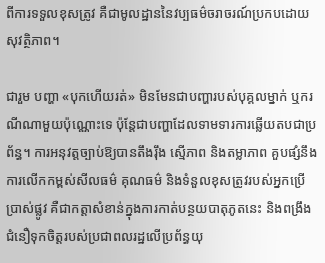ពីការទទួលខុសត្រូវ គឺជាមូលដ្ឋាននៃវប្បធម៌ចរាចរណ៍ប្រកបដោយសុវត្ថិភាព។

ជារួម បញ្ហា «បុកហើយរត់» មិនមែនជាបញ្ហារបស់បុគ្គលម្នាក់ ឬករណីណាមួយប៉ុណ្ណោះទេ ប៉ុន្តែជាបញ្ហាដែលទាមទារការឆ្លើយតបជាប្រព័ន្ធ។ ការអនុវត្តច្បាប់ឱ្យបានតឹងរ៉ឹង ស្មើភាព និងតម្លាភាព គួបផ្សំនឹងការលើកកម្ពស់សីលធម៌ គុណធម៌ និងទំនួលខុសត្រូវរបស់អ្នកប្រើប្រាស់ផ្លូវ គឺជាកត្តាសំខាន់ក្នុងការកាត់បន្ថយបាតុភូតនេះ និងពង្រឹងជំនឿទុកចិត្តរបស់ប្រជាពលរដ្ឋលើប្រព័ន្ធយុ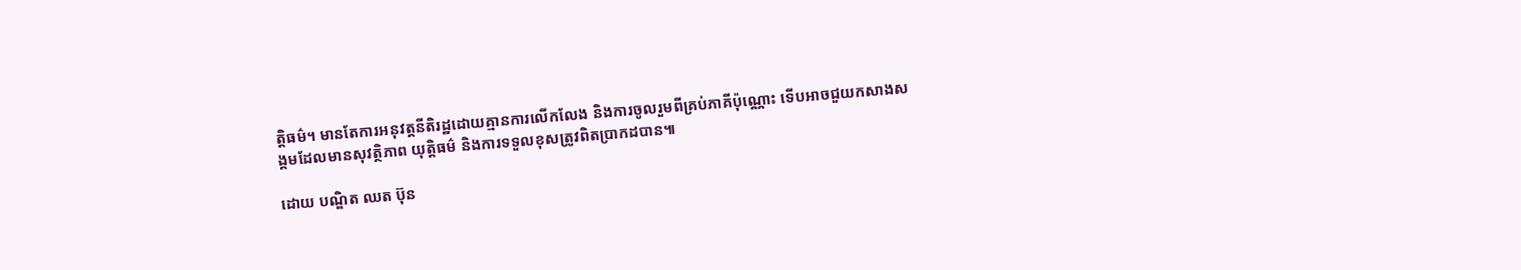ត្តិធម៌។ មានតែការអនុវត្តនីតិរដ្ឋដោយគ្មានការលើកលែង និងការចូលរួមពីគ្រប់ភាគីប៉ុណ្ណោះ ទើបអាចជួយកសាងសង្គមដែលមានសុវត្ថិភាព យុត្តិធម៌ និងការទទួលខុសត្រូវពិតប្រាកដបាន៕

ដោយ បណ្ឌិត ឈត ប៊ុន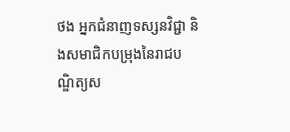ថង អ្នកជំនាញទស្សនវិជ្ជា និងសមាជិកបម្រុងនៃរាជបណ្ឌិត្យស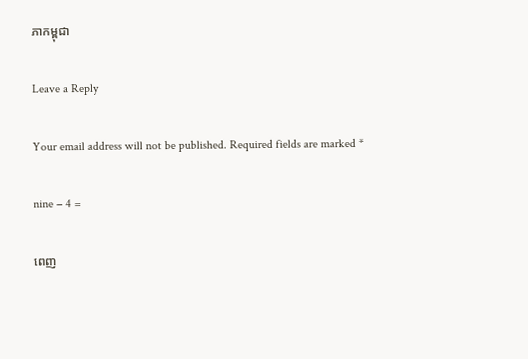ភាកម្ពុជា

Leave a Reply

Your email address will not be published. Required fields are marked *

nine − 4 =

ពេញ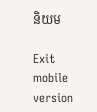និយម

Exit mobile version